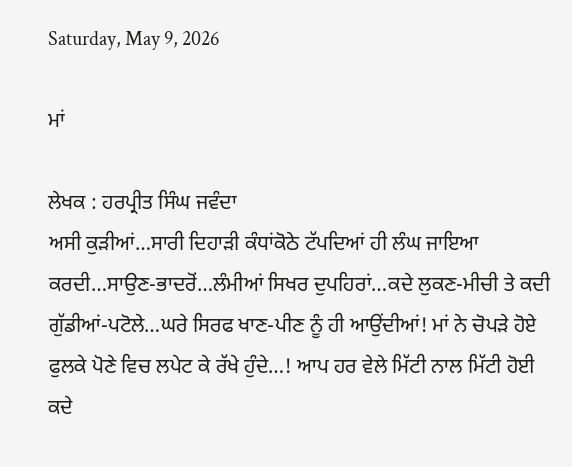Saturday, May 9, 2026

ਮਾਂ

ਲੇਖਕ : ਹਰਪ੍ਰੀਤ ਸਿੰਘ ਜਵੰਦਾ
ਅਸੀ ਕੁੜੀਆਂ…ਸਾਰੀ ਦਿਹਾੜੀ ਕੰਧਾਂਕੋਠੇ ਟੱਪਦਿਆਂ ਹੀ ਲੰਘ ਜਾਇਆ ਕਰਦੀ…ਸਾਉਣ-ਭਾਦਰੋਂ…ਲੰਮੀਆਂ ਸਿਖਰ ਦੁਪਹਿਰਾਂ…ਕਦੇ ਲੁਕਣ-ਮੀਚੀ ਤੇ ਕਦੀ ਗੁੱਡੀਆਂ-ਪਟੋਲੇ…ਘਰੇ ਸਿਰਫ ਖਾਣ-ਪੀਣ ਨੂੰ ਹੀ ਆਉਂਦੀਆਂ! ਮਾਂ ਨੇ ਚੋਪੜੇ ਹੋਏ ਫੁਲਕੇ ਪੋਣੇ ਵਿਚ ਲਪੇਟ ਕੇ ਰੱਖੇ ਹੁੰਦੇ…! ਆਪ ਹਰ ਵੇਲੇ ਮਿੱਟੀ ਨਾਲ ਮਿੱਟੀ ਹੋਈ ਕਦੇ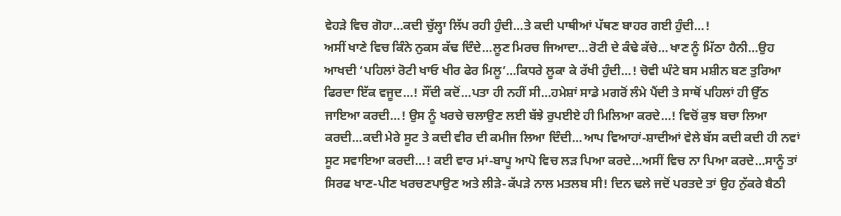ਵੇਹੜੇ ਵਿਚ ਗੋਹਾ…ਕਦੀ ਚੁੱਲ੍ਹਾ ਲਿੱਪ ਰਹੀ ਹੁੰਦੀ…ਤੇ ਕਦੀ ਪਾਥੀਆਂ ਪੱਥਣ ਬਾਹਰ ਗਈ ਹੁੰਦੀ…!
ਅਸੀਂ ਖਾਣੇ ਵਿਚ ਕਿੰਨੇ ਨੁਕਸ ਕੱਢ ਦਿੰਦੇ…ਲੂਣ ਮਿਰਚ ਜਿਆਦਾ…ਰੋਟੀ ਦੇ ਕੰਢੇ ਕੱਚੇ…ਖਾਣ ਨੂੰ ਮਿੱਠਾ ਹੈਨੀ…ਉਹ ਆਖਦੀ ‘ਪਹਿਲਾਂ ਰੋਟੀ ਖਾਓ ਖੀਰ ਫੇਰ ਮਿਲੂ’…ਕਿਧਰੇ ਲੂਕਾ ਕੇ ਰੱਖੀ ਹੁੰਦੀ…! ਚੋਵੀ ਘੰਟੇ ਬਸ ਮਸ਼ੀਨ ਬਣ ਤੁਰਿਆ ਫਿਰਦਾ ਇੱਕ ਵਜੂਦ…! ਸੌਂਦੀ ਕਦੋਂ…ਪਤਾ ਹੀ ਨਹੀਂ ਸੀ…ਹਮੇਸ਼ਾਂ ਸਾਡੇ ਮਗਰੋਂ ਲੰਮੇ ਪੈਂਦੀ ਤੇ ਸਾਥੋਂ ਪਹਿਲਾਂ ਹੀ ਉੱਠ ਜਾਇਆ ਕਰਦੀ…! ਉਸ ਨੂੰ ਖਰਚੇ ਚਲਾਉਣ ਲਈ ਬੱਝੇ ਰੁਪਈਏ ਹੀ ਮਿਲਿਆ ਕਰਦੇ…! ਵਿਚੋਂ ਕੁਝ ਬਚਾ ਲਿਆ ਕਰਦੀ…ਕਦੀ ਮੇਰੇ ਸੂਟ ਤੇ ਕਦੀ ਵੀਰ ਦੀ ਕਮੀਜ ਲਿਆ ਦਿੰਦੀ…ਆਪ ਵਿਆਹਾਂ-ਸ਼ਾਦੀਆਂ ਵੇਲੇ ਬੱਸ ਕਦੀ ਕਦੀ ਹੀ ਨਵਾਂ ਸੂਟ ਸਵਾਇਆ ਕਰਦੀ…! ਕਈ ਵਾਰ ਮਾਂ-ਬਾਪੂ ਆਪੋ ਵਿਚ ਲੜ ਪਿਆ ਕਰਦੇ…ਅਸੀਂ ਵਿਚ ਨਾ ਪਿਆ ਕਰਦੇ…ਸਾਨੂੰ ਤਾਂ ਸਿਰਫ ਖਾਣ-ਪੀਣ ਖਰਚਣਪਾਉਣ ਅਤੇ ਲੀੜੇ-ਕੱਪੜੇ ਨਾਲ ਮਤਲਬ ਸੀ! ਦਿਨ ਢਲੇ ਜਦੋਂ ਪਰਤਦੇ ਤਾਂ ਉਹ ਨੁੱਕਰੇ ਬੈਠੀ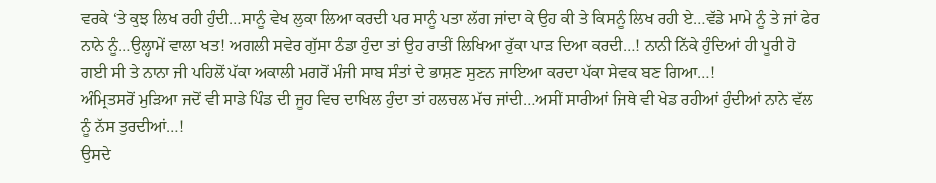ਵਰਕੇ ‘ਤੇ ਕੁਝ ਲਿਖ ਰਹੀ ਹੁੰਦੀ…ਸਾਨੂੰ ਵੇਖ ਲੁਕਾ ਲਿਆ ਕਰਦੀ ਪਰ ਸਾਨੂੰ ਪਤਾ ਲੱਗ ਜਾਂਦਾ ਕੇ ਉਹ ਕੀ ਤੇ ਕਿਸਨੂੰ ਲਿਖ ਰਹੀ ਏ…ਵੱਡੇ ਮਾਮੇ ਨੂੰ ਤੇ ਜਾਂ ਫੇਰ ਨਾਨੇ ਨੂੰ…ਉਲ੍ਹਾਮੇਂ ਵਾਲਾ ਖਤ! ਅਗਲੀ ਸਵੇਰ ਗੁੱਸਾ ਠੰਡਾ ਹੁੰਦਾ ਤਾਂ ਉਹ ਰਾਤੀਂ ਲਿਖਿਆ ਰੁੱਕਾ ਪਾੜ ਦਿਆ ਕਰਦੀ…! ਨਾਨੀ ਨਿੱਕੇ ਹੁੰਦਿਆਂ ਹੀ ਪੂਰੀ ਹੋ ਗਈ ਸੀ ਤੇ ਨਾਨਾ ਜੀ ਪਹਿਲੋਂ ਪੱਕਾ ਅਕਾਲੀ ਮਗਰੋਂ ਮੰਜੀ ਸਾਬ ਸੰਤਾਂ ਦੇ ਭਾਸ਼ਣ ਸੁਣਨ ਜਾਇਆ ਕਰਦਾ ਪੱਕਾ ਸੇਵਕ ਬਣ ਗਿਆ…!
ਅੰਮ੍ਰਿਤਸਰੋਂ ਮੁੜਿਆ ਜਦੋਂ ਵੀ ਸਾਡੇ ਪਿੰਡ ਦੀ ਜੂਹ ਵਿਚ ਦਾਖਿਲ ਹੁੰਦਾ ਤਾਂ ਹਲਚਲ ਮੱਚ ਜਾਂਦੀ…ਅਸੀਂ ਸਾਰੀਆਂ ਜਿਥੇ ਵੀ ਖੇਡ ਰਹੀਆਂ ਹੁੰਦੀਆਂ ਨਾਨੇ ਵੱਲ ਨੂੰ ਨੱਸ ਤੁਰਦੀਆਂ…!
ਉਸਦੇ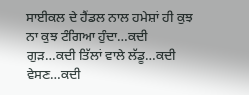ਸਾਈਕਲ ਦੇ ਹੈਂਡਲ ਨਾਲ ਹਮੇਸ਼ਾਂ ਹੀ ਕੁਝ ਨਾ ਕੁਝ ਟੰਗਿਆ ਹੁੰਦਾ…ਕਦੀ ਗੁੜ…ਕਦੀ ਤਿੱਲਾਂ ਵਾਲੇ ਲੱਡੂ…ਕਦੀ ਵੇਸਣ…ਕਦੀ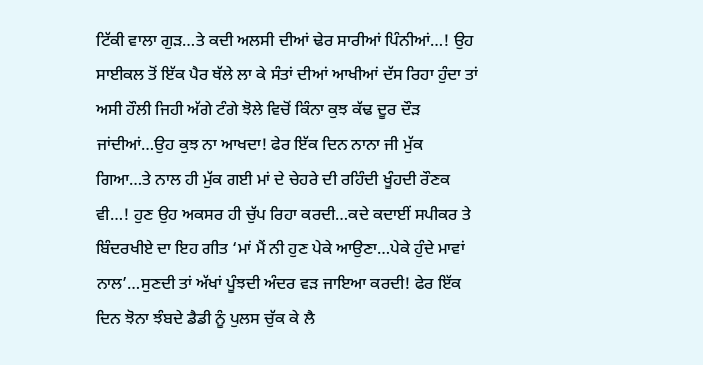ਟਿੱਕੀ ਵਾਲਾ ਗੁੜ…ਤੇ ਕਦੀ ਅਲਸੀ ਦੀਆਂ ਢੇਰ ਸਾਰੀਆਂ ਪਿੰਨੀਆਂ…! ਉਹ ਸਾਈਕਲ ਤੋਂ ਇੱਕ ਪੈਰ ਥੱਲੇ ਲਾ ਕੇ ਸੰਤਾਂ ਦੀਆਂ ਆਖੀਆਂ ਦੱਸ ਰਿਹਾ ਹੁੰਦਾ ਤਾਂ ਅਸੀ ਹੌਲੀ ਜਿਹੀ ਅੱਗੇ ਟੰਗੇ ਝੋਲੇ ਵਿਚੋਂ ਕਿੰਨਾ ਕੁਝ ਕੱਢ ਦੂਰ ਦੌੜ ਜਾਂਦੀਆਂ…ਉਹ ਕੁਝ ਨਾ ਆਖਦਾ! ਫੇਰ ਇੱਕ ਦਿਨ ਨਾਨਾ ਜੀ ਮੁੱਕ ਗਿਆ…ਤੇ ਨਾਲ ਹੀ ਮੁੱਕ ਗਈ ਮਾਂ ਦੇ ਚੇਹਰੇ ਦੀ ਰਹਿੰਦੀ ਖੂੰਹਦੀ ਰੌਣਕ ਵੀ…! ਹੁਣ ਉਹ ਅਕਸਰ ਹੀ ਚੁੱਪ ਰਿਹਾ ਕਰਦੀ…ਕਦੇ ਕਦਾਈਂ ਸਪੀਕਰ ਤੇ ਬਿੰਦਰਖੀਏ ਦਾ ਇਹ ਗੀਤ ‘ਮਾਂ ਮੈਂ ਨੀ ਹੁਣ ਪੇਕੇ ਆਉਣਾ…ਪੇਕੇ ਹੁੰਦੇ ਮਾਵਾਂ ਨਾਲ’…ਸੁਣਦੀ ਤਾਂ ਅੱਖਾਂ ਪੂੰਝਦੀ ਅੰਦਰ ਵੜ ਜਾਇਆ ਕਰਦੀ! ਫੇਰ ਇੱਕ ਦਿਨ ਝੋਨਾ ਝੰਬਦੇ ਡੈਡੀ ਨੂੰ ਪੁਲਸ ਚੁੱਕ ਕੇ ਲੈ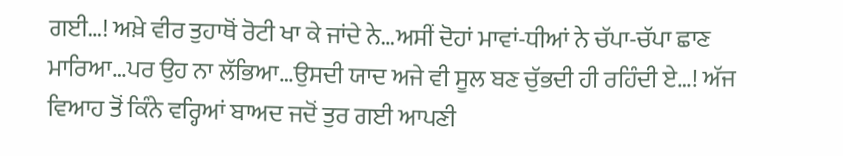ਗਈ…! ਅਖ਼ੇ ਵੀਰ ਤੁਹਾਥੋਂ ਰੋਟੀ ਖਾ ਕੇ ਜਾਂਦੇ ਨੇ…ਅਸੀਂ ਦੋਹਾਂ ਮਾਵਾਂ-ਧੀਆਂ ਨੇ ਚੱਪਾ-ਚੱਪਾ ਛਾਣ ਮਾਰਿਆ…ਪਰ ਉਹ ਨਾ ਲੱਭਿਆ…ਉਸਦੀ ਯਾਦ ਅਜੇ ਵੀ ਸੂਲ ਬਣ ਚੁੱਭਦੀ ਹੀ ਰਹਿੰਦੀ ਏ…! ਅੱਜ ਵਿਆਹ ਤੋਂ ਕਿੰਨੇ ਵਰ੍ਹਿਆਂ ਬਾਅਦ ਜਦੋਂ ਤੁਰ ਗਈ ਆਪਣੀ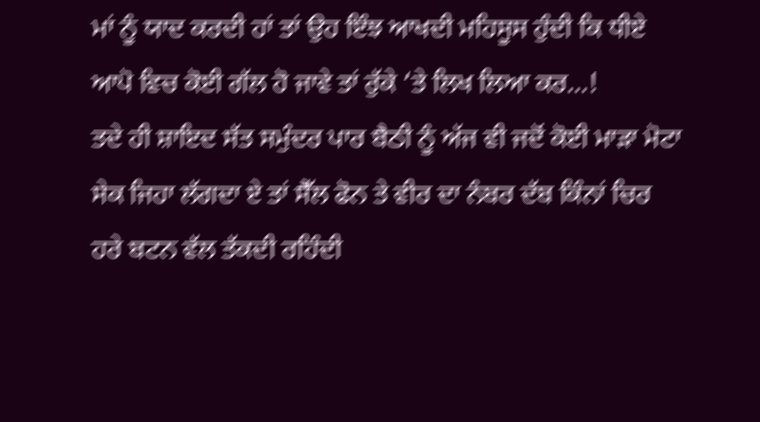ਮਾਂ ਨੂੰ ਯਾਦ ਕਰਦੀ ਹਾਂ ਤਾਂ ਉਹ ਇੰਝ ਆਖਦੀ ਮਹਿਸੂਸ ਹੁੰਦੀ ਕਿ ਧੀਏ ਆਪੋ ਵਿਚ ਕੋਈ ਗੱਲ ਹੋ ਜਾਵੇ ਤਾਂ ਰੁੱਕੇ ‘ਤੇ ਲਿਖ ਲਿਆ ਕਰ…!
ਤਦੇ ਹੀ ਸ਼ਾਇਦ ਸੱਤ ਸਮੁੰਦਰ ਪਾਰ ਬੈਠੀ ਨੂੰ ਅੱਜ ਵੀ ਜਦੋਂ ਕੋਈ ਮਾੜਾ ਮੋਟਾ ਸੇਕ ਜਿਹਾ ਲੱਗਦਾ ਏ ਤਾਂ ਸੈੱਲ ਫੋਨ ਤੇ ਵੀਰ ਦਾ ਨੰਬਰ ਦੱਬ ਕਿੰਨਾਂ ਚਿਰ ਹਰੇ ਬਟਨ ਵੱਲ ਤੱਕਦੀ ਰਹਿੰਦੀ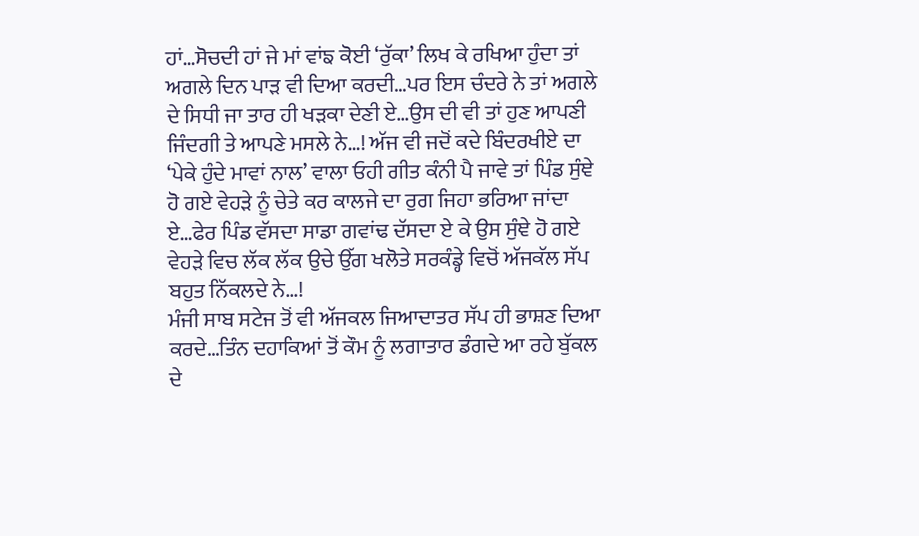ਹਾਂ…ਸੋਚਦੀ ਹਾਂ ਜੇ ਮਾਂ ਵਾਂਙ ਕੋਈ ‘ਰੁੱਕਾ’ ਲਿਖ ਕੇ ਰਖਿਆ ਹੁੰਦਾ ਤਾਂ ਅਗਲੇ ਦਿਨ ਪਾੜ ਵੀ ਦਿਆ ਕਰਦੀ…ਪਰ ਇਸ ਚੰਦਰੇ ਨੇ ਤਾਂ ਅਗਲੇ ਦੇ ਸਿਧੀ ਜਾ ਤਾਰ ਹੀ ਖੜਕਾ ਦੇਣੀ ਏ…ਉਸ ਦੀ ਵੀ ਤਾਂ ਹੁਣ ਆਪਣੀ ਜਿੰਦਗੀ ਤੇ ਆਪਣੇ ਮਸਲੇ ਨੇ…! ਅੱਜ ਵੀ ਜਦੋਂ ਕਦੇ ਬਿੰਦਰਖੀਏ ਦਾ ‘ਪੇਕੇ ਹੁੰਦੇ ਮਾਵਾਂ ਨਾਲ’ ਵਾਲਾ ਓਹੀ ਗੀਤ ਕੰਨੀ ਪੈ ਜਾਵੇ ਤਾਂ ਪਿੰਡ ਸੁੰਞੇ ਹੋ ਗਏ ਵੇਹੜੇ ਨੂੰ ਚੇਤੇ ਕਰ ਕਾਲਜੇ ਦਾ ਰੁਗ ਜਿਹਾ ਭਰਿਆ ਜਾਂਦਾ ਏ…ਫੇਰ ਪਿੰਡ ਵੱਸਦਾ ਸਾਡਾ ਗਵਾਂਢ ਦੱਸਦਾ ਏ ਕੇ ਉਸ ਸੁੰਞੇ ਹੋ ਗਏ ਵੇਹੜੇ ਵਿਚ ਲੱਕ ਲੱਕ ਉਚੇ ਉੱਗ ਖਲੋਤੇ ਸਰਕੰਡ੍ਹੇ ਵਿਚੋਂ ਅੱਜਕੱਲ ਸੱਪ ਬਹੁਤ ਨਿੱਕਲਦੇ ਨੇ…!
ਮੰਜੀ ਸਾਬ ਸਟੇਜ ਤੋਂ ਵੀ ਅੱਜਕਲ ਜਿਆਦਾਤਰ ਸੱਪ ਹੀ ਭਾਸ਼ਣ ਦਿਆ ਕਰਦੇ…ਤਿੰਨ ਦਹਾਕਿਆਂ ਤੋਂ ਕੌਮ ਨੂੰ ਲਗਾਤਾਰ ਡੰਗਦੇ ਆ ਰਹੇ ਬੁੱਕਲ ਦੇ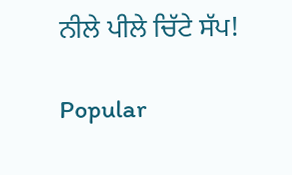ਨੀਲੇ ਪੀਲੇ ਚਿੱਟੇ ਸੱਪ!

Popular